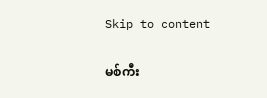Skip to content

မစ်ကီး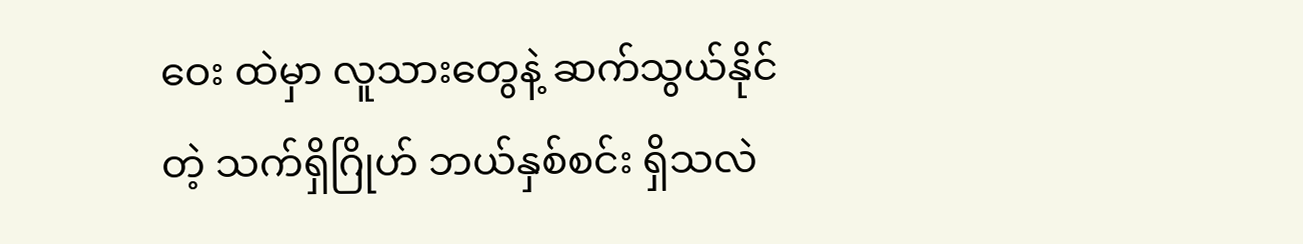ဝေး ထဲမှာ လူသားတွေနဲ့ ဆက်သွယ်နိုင်တဲ့ သက်ရှိဂြိုဟ် ဘယ်နှစ်စင်း ရှိသလဲ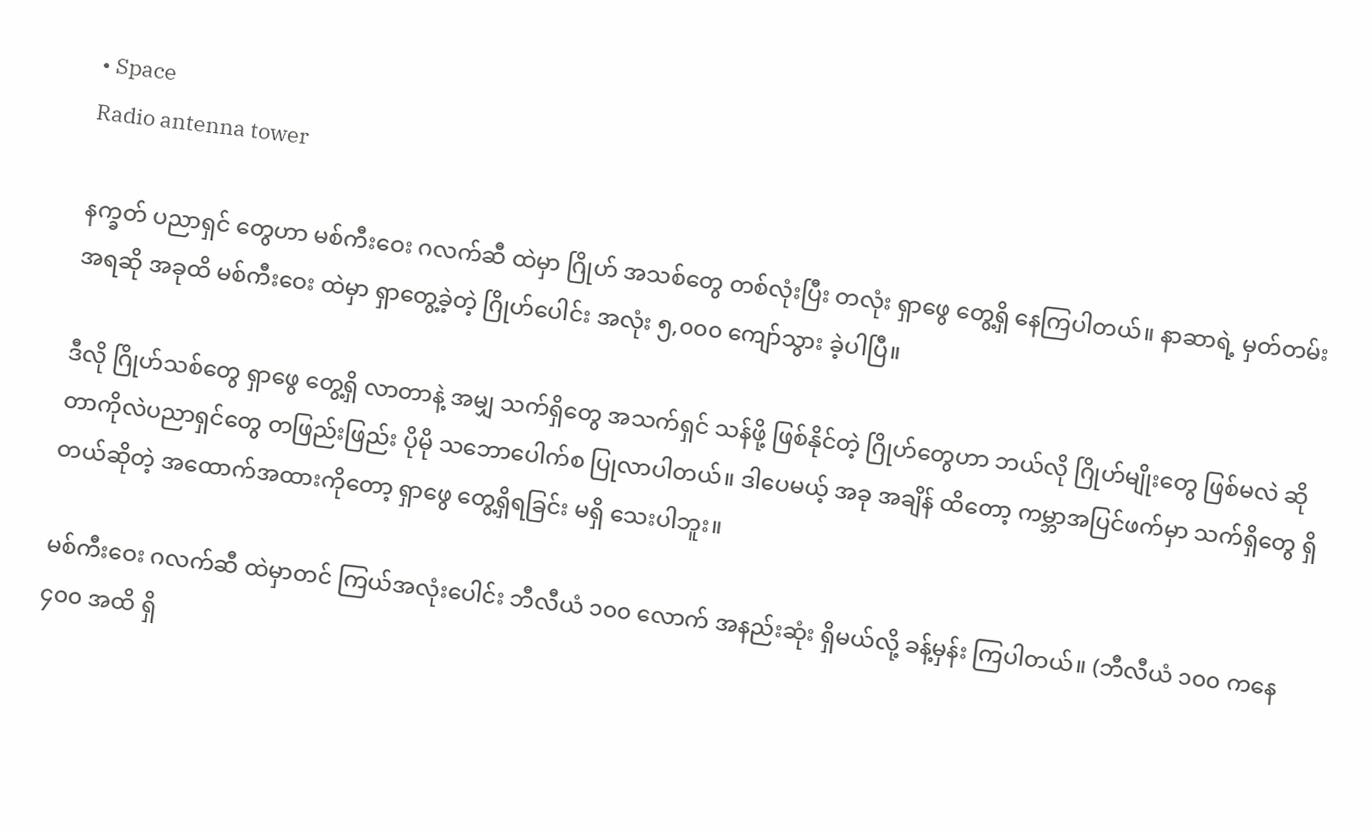• Space
Radio antenna tower

နက္ခတ် ပညာရှင် တွေဟာ မစ်ကီးဝေး ဂလက်ဆီ ထဲမှာ ဂြိုဟ် အသစ်တွေ တစ်လုံးပြီး တလုံး ရှာဖွေ တွေ့ရှိ နေကြပါတယ်။ နာဆာရဲ့ မှတ်တမ်းအရဆို အခုထိ မစ်ကီးဝေး ထဲမှာ ရှာတွေ့ခဲ့တဲ့ ဂြိုဟ်ပေါင်း အလုံး ၅,၀၀၀ ကျော်သွား ခဲ့ပါပြီ။

ဒီလို ဂြိုဟ်သစ်တွေ ရှာဖွေ တွေ့ရှိ လာတာနဲ့ အမျှ သက်ရှိတွေ အသက်ရှင် သန်ဖို့ ဖြစ်နိုင်တဲ့ ဂြိုဟ်တွေဟာ ဘယ်လို ဂြိုဟ်မျိုးတွေ ဖြစ်မလဲ ဆိုတာကိုလဲပညာရှင်တွေ တဖြည်းဖြည်း ပိုမို သဘောပေါက်စ ပြုလာပါတယ်။ ဒါပေမယ့် အခု အချိန် ထိတော့ ကမ္ဘာအပြင်ဖက်မှာ သက်ရှိတွေ ရှိတယ်ဆိုတဲ့ အထောက်အထားကိုတော့ ရှာဖွေ တွေ့ရှိရခြင်း မရှိ သေးပါဘူး။

မစ်ကီးဝေး ဂလက်ဆီ ထဲမှာတင် ကြယ်အလုံးပေါင်း ဘီလီယံ ၁၀၀ လောက် အနည်းဆုံး ရှိမယ်လို့ ခန့်မှန်း ကြပါတယ်။ (ဘီလီယံ ၁၀၀ ကနေ ၄၀၀ အထိ ရှိ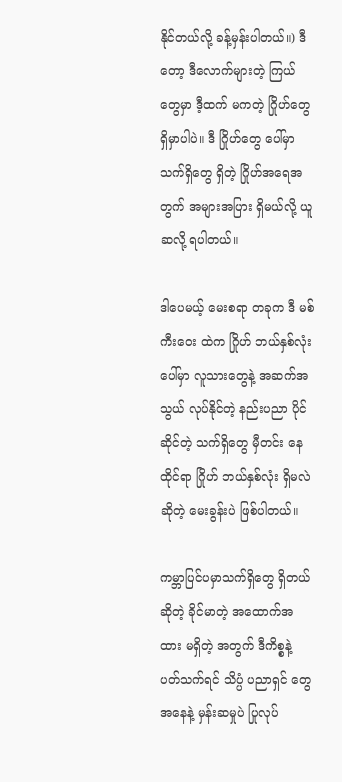နိုင်တယ်လို့ ခန့်မှန်းပါတယ်။) ဒီတော့ ဒီလောက်များတဲ့ ကြယ်တွေမှာ ဒီ့ထက် မကတဲ့ ဂြိုဟ်တွေ ရှိမှာပါပဲ။ ဒီ ဂြိုဟ်တွေ ပေါ်မှာ သက်ရှိတွေ ရှိတဲ့ ဂြိုဟ်အရေအတွက် အများအပြား ရှိမယ်လို့ ယူဆလို့ ရပါတယ်။

ဒါပေမယ့် မေးစရာ တခုက ဒီ မစ်ကီးဝေး ထဲက ဂြိုဟ် ဘယ်နှစ်လုံး ပေါ်မှာ လူသားတွေနဲ့ အဆက်အသွယ် လုပ်နိုင်တဲ့ နည်းပညာ ပိုင်ဆိုင်တဲ့ သက်ရှိတွေ မှီတင်း နေထိုင်ရာ ဂြိုဟ် ဘယ်နှစ်လုံး ရှိမလဲ ဆိုတဲ့ မေးခွန်းပဲ ဖြစ်ပါတယ်။

ကမ္ဘာပြင်ပမှာသက်ရှိတွေ ရှိတယ်ဆိုတဲ့ ခိုင်မာတဲ့ အထောက်အထား မရှိတဲ့ အတွက် ဒီကိစ္စနဲ့ ပတ်သက်ရင် သိပ္ပံ ပညာရှင် တွေအနေနဲ့ မှန်းဆမှုပဲ ပြုလုပ်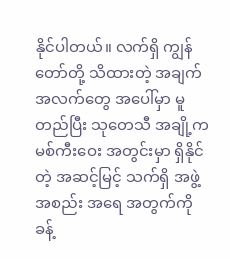နိုင်ပါတယ်။ လက်ရှိ ကျွန်တော်တို့ သိထားတဲ့ အချက်အလက်တွေ အပေါ်မှာ မူတည်ပြီး သုတေသီ အချို့က မစ်ကီးဝေး အတွင်းမှာ ရှိနိုင်တဲ့ အဆင့်မြင့် သက်ရှိ အဖွဲ့အစည်း အရေ အတွက်ကို ခန့်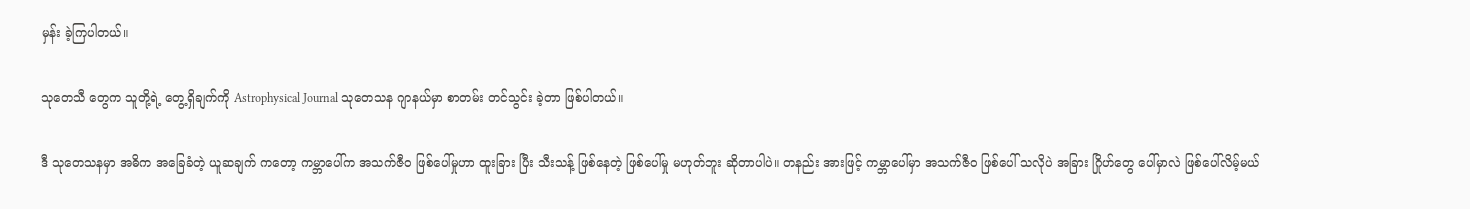မှန်း ခဲ့ကြပါတယ်။

သုတေသီ တွေက သူတို့ရဲ့ တွေ့ရှိချက်ကို Astrophysical Journal သုတေသန ဂျာနယ်မှာ စာတမ်း တင်သွင်း ခဲ့တာ ဖြစ်ပါတယ်။

ဒီ သုတေသနမှာ အဓိက အခြေခံတဲ့ ယူဆချက် ကတော့ ကမ္ဘာပေါ်က အသက်ဇီဝ ဖြစ်ပေါ်မှုဟာ ထူးခြား ပြီး သီးသန့် ဖြစ်နေတဲ့ ဖြစ်ပေါ်မှု မဟုတ်ဘူး ဆိုတာပါပဲ။ တနည်း အားဖြင့် ကမ္ဘာပေါ်မှာ အသက်ဇီဝ ဖြစ်ပေါ် သလိုပဲ အခြား ဂြိုဟ်တွေ ပေါ်မှာလဲ ဖြစ်ပေါ်လိမ့်မယ်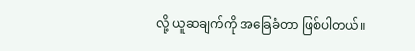လို့ ယူဆချက်ကို အခြေခံတာ ဖြစ်ပါတယ်။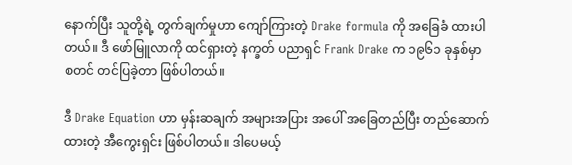နောက်ပြီး သူတို့ရဲ့ တွက်ချက်မှုဟာ ကျော်ကြားတဲ့ Drake formula ကို အခြေခံ ထားပါတယ်။ ဒီ ဖော်မြူလာကို ထင်ရှားတဲ့ နက္ခတ် ပညာရှင် Frank Drake က ၁၉၆၁ ခုနှစ်မှာ စတင် တင်ပြခဲ့တာ ဖြစ်ပါတယ်။

ဒီ Drake Equation ဟာ မှန်းဆချက် အများအပြား အပေါ် အခြေတည်ပြီး တည်ဆောက်ထားတဲ့ အီကွေးရှင်း ဖြစ်ပါတယ်။ ဒါပေမယ့်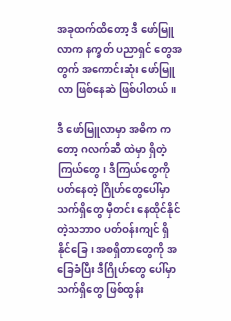အခုထက်ထိတော့ ဒီ ဖော်မြူလာက နက္ခတ် ပညာရှင် တွေအတွက် အကောင်းဆုံး ဖော်မြူလာ ဖြစ်နေဆဲ ဖြစ်ပါတယ်။

ဒီ ဖော်မြူလာမှာ အဓိက ကတော့ ဂလက်ဆီ ထဲမှာ ရှိတဲ့ ကြယ်တွေ၊ ဒီကြယ်တွေကို ပတ်နေတဲ့ ဂြိုဟ်တွေပေါ်မှာ သက်ရှိတွေ မှီတင်း နေထိုင်နိုင်တဲ့သဘာဝ ပတ်ဝန်းကျင် ရှိနိုင်ခြေ၊ အစရှိတာတွေကို အခြေခံပြီး ဒီဂြိုဟ်တွေ ပေါ်မှာ သက်ရှိတွေ ဖြစ်ထွန်း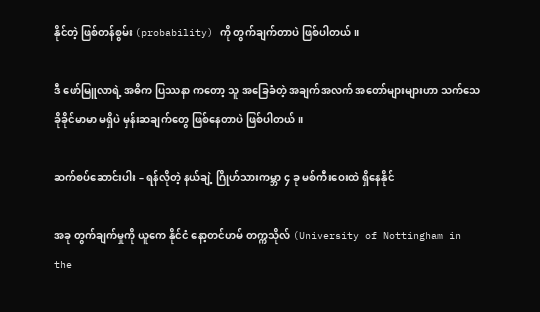နိုင်တဲ့ ဖြစ်တန်စွမ်း (probability) ကို တွက်ချက်တာပဲ ဖြစ်ပါတယ်။

ဒီ ဖော်မြူလာရဲ့ အဓိက ပြဿနာ ကတော့ သူ အခြေခံတဲ့ အချက်အလက် အတော်များများဟာ သက်သေ ခိုခိုင်မာမာ မရှိပဲ မှန်းဆချက်တွေ ဖြစ်နေတာပဲ ဖြစ်ပါတယ်။

ဆက်စပ်ဆောင်းပါး – ရန်လိုတဲ့ နယ်ချဲ့ ဂြိုဟ်သားကမ္ဘာ ၄ ခု မစ်ကီးဝေးထဲ ရှိနေနိုင်

အခု တွက်ချက်မှုကို ယူကေ နိုင်ငံ နော့တင်ဟမ် တက္ကသိုလ် (University of Nottingham in the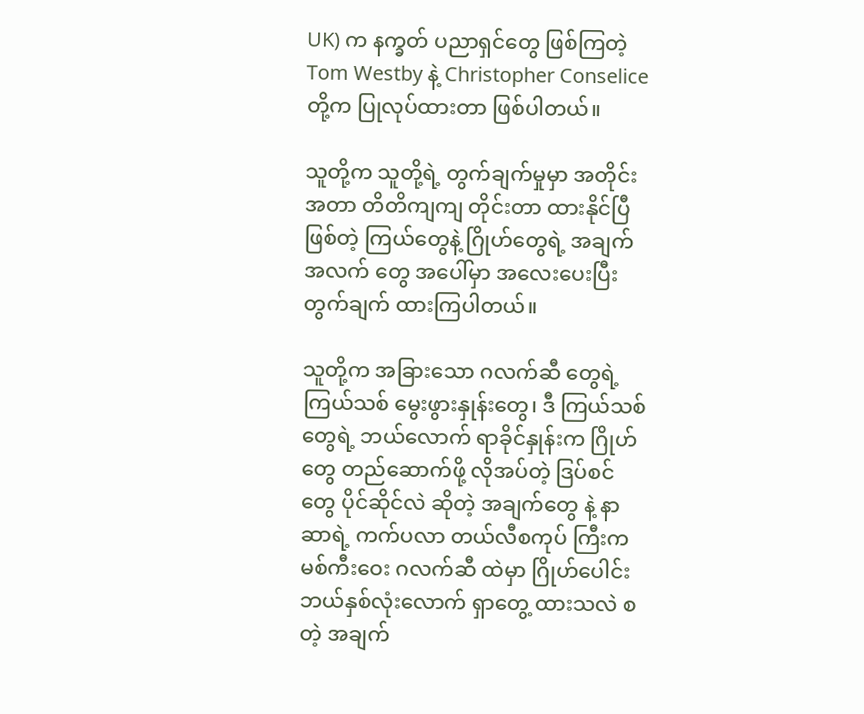UK) က နက္ခတ် ပညာရှင်တွေ ဖြစ်ကြတဲ့ Tom Westby နဲ့ Christopher Conselice တို့က ပြုလုပ်ထားတာ ဖြစ်ပါတယ်။

သူတို့က သူတို့ရဲ့ တွက်ချက်မှုမှာ အတိုင်းအတာ တိတိကျကျ တိုင်းတာ ထားနိုင်ပြီ ဖြစ်တဲ့ ကြယ်တွေနဲ့ ဂြိုဟ်တွေရဲ့ အချက်အလက် တွေ အပေါ်မှာ အလေးပေးပြီး တွက်ချက် ထားကြပါတယ်။

သူတို့က အခြားသော ဂလက်ဆီ တွေရဲ့ ကြယ်သစ် မွေးဖွားနှုန်းတွေ၊ ဒီ ကြယ်သစ်တွေရဲ့ ဘယ်လောက် ရာခိုင်နှုန်းက ဂြိုဟ်တွေ တည်ဆောက်ဖို့ လိုအပ်တဲ့ ဒြပ်စင်တွေ ပိုင်ဆိုင်လဲ ဆိုတဲ့ အချက်တွေ နဲ့ နာဆာရဲ့ ကက်ပလာ တယ်လီစကုပ် ကြီးက မစ်ကီးဝေး ဂလက်ဆီ ထဲမှာ ဂြိုဟ်ပေါင်း ဘယ်နှစ်လုံးလောက် ရှာတွေ့ ထားသလဲ စတဲ့ အချက်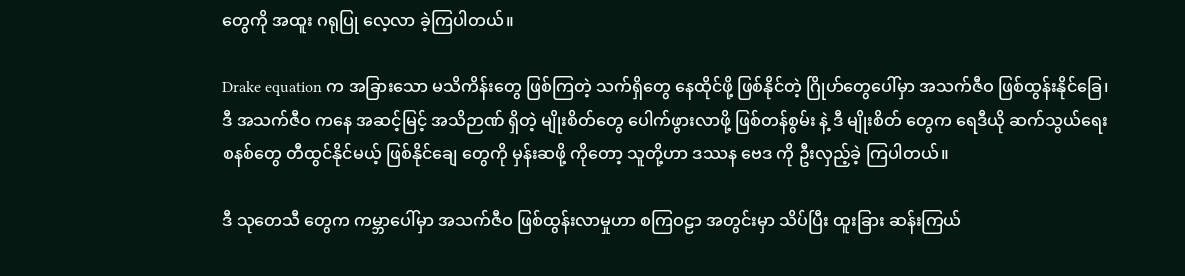တွေကို အထူး ဂရုပြု လေ့လာ ခဲ့ကြပါတယ်။

Drake equation က အခြားသော မသိကိန်းတွေ ဖြစ်ကြတဲ့ သက်ရှိတွေ နေထိုင်ဖို့ ဖြစ်နိုင်တဲ့ ဂြိုဟ်တွေပေါ်မှာ အသက်ဇီဝ ဖြစ်ထွန်းနိုင်ခြေ၊ ဒီ အသက်ဇီဝ ကနေ အဆင့်မြင့် အသိဉာဏ် ရှိတဲ့ မျိုးစိတ်တွေ ပေါက်ဖွားလာဖို့ ဖြစ်တန်စွမ်း နဲ့ ဒီ မျိုးစိတ် တွေက ရေဒီယို ဆက်သွယ်ရေး စနစ်တွေ တီထွင်နိုင်မယ့် ဖြစ်နိုင်ချေ တွေကို မှန်းဆဖို့ ကိုတော့ သူတို့ဟာ ဒဿန ဗေဒ ကို ဦးလှည့်ခဲ့ ကြပါတယ်။

ဒီ သုတေသီ တွေက ကမ္ဘာပေါ်မှာ အသက်ဇီဝ ဖြစ်ထွန်းလာမှုဟာ စကြဝဠာ အတွင်းမှာ သိပ်ပြီး ထူးခြား ဆန်းကြယ်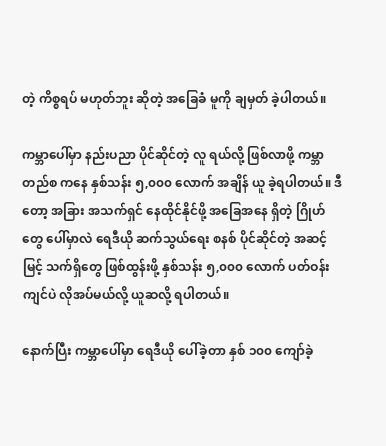တဲ့ ကိစ္စရပ် မဟုတ်ဘူး ဆိုတဲ့ အခြေခံ မူကို ချမှတ် ခဲ့ပါတယ်။

ကမ္ဘာပေါ်မှာ နည်းပညာ ပိုင်ဆိုင်တဲ့ လူ ရယ်လို့ ဖြစ်လာဖို့ ကမ္ဘာတည်စ ကနေ နှစ်သန်း ၅,၀၀၀ လောက် အချိန် ယူ ခဲ့ရပါတယ်။ ဒီတော့ အခြား အသက်ရှင် နေထိုင်နိုင်ဖို့ အခြေအနေ ရှိတဲ့ ဂြိုဟ်တွေ ပေါ်မှာလဲ ရေဒီယို ဆက်သွယ်ရေး စနစ် ပိုင်ဆိုင်တဲ့ အဆင့်မြင့် သက်ရှိတွေ ဖြစ်ထွန်းဖို့ နှစ်သန်း ၅,၀၀၀ လောက် ပတ်ဝန်းကျင်ပဲ လိုအပ်မယ်လို့ ယူဆလို့ ရပါတယ်။

နောက်ပြီး ကမ္ဘာပေါ်မှာ ရေဒီယို ပေါ်ခဲ့တာ နှစ် ၁၀၀ ကျော်ခဲ့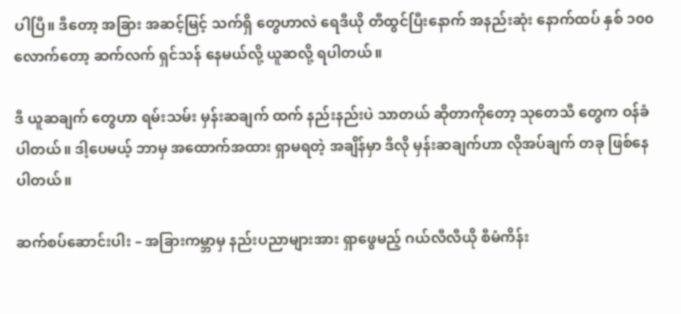ပါပြီ။ ဒီတော့ အခြား အဆင့်မြင့် သက်ရှိ တွေဟာလဲ ရေဒီယို တီထွင်ပြီးနောက် အနည်းဆုံး နောက်ထပ် နှစ် ၁၀၀ လောက်တော့ ဆက်လက် ရှင်သန် နေမယ်လို့ ယူဆလို့ ရပါတယ်။

ဒီ ယူဆချက် တွေဟာ ရမ်းသမ်း မှန်းဆချက် ထက် နည်းနည်းပဲ သာတယ် ဆိုတာကိုတော့ သုတေသီ တွေက ဝန်ခံပါတယ်။ ဒါ့ပေမယ့် ဘာမှ အထောက်အထား ရှာမရတဲ့ အချိန်မှာ ဒီလို မှန်းဆချက်ဟာ လိုအပ်ချက် တခု ဖြစ်နေပါတယ်။

ဆက်စပ်ဆောင်းပါး – အခြားကမ္ဘာမှ နည်းပညာများအား ရှာဖွေမည့် ဂယ်လီလီယို စီမံကိန်း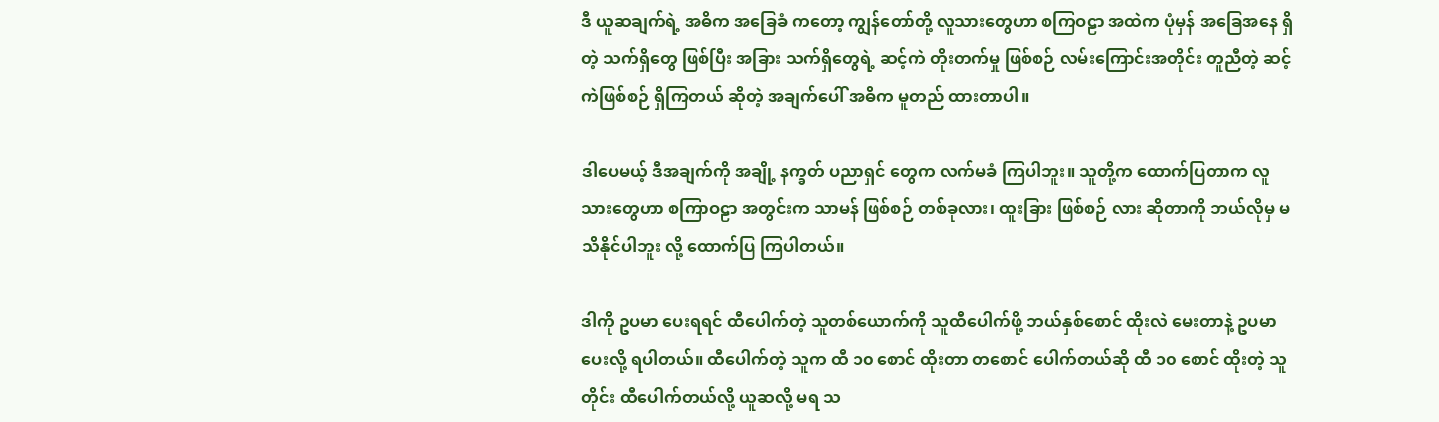ဒီ ယူဆချက်ရဲ့ အဓိက အခြေခံ ကတော့ ကျွန်တော်တို့ လူသားတွေဟာ စကြဝဠာ အထဲက ပုံမှန် အခြေအနေ ရှိတဲ့ သက်ရှိတွေ ဖြစ်ပြီး အခြား သက်ရှိတွေရဲ့ ဆင့်ကဲ တိုးတက်မှု ဖြစ်စဉ် လမ်းကြောင်းအတိုင်း တူညီတဲ့ ဆင့်ကဲဖြစ်စဉ် ရှိကြတယ် ဆိုတဲ့ အချက်ပေါ် အဓိက မူတည် ထားတာပါ။

ဒါပေမယ့် ဒီအချက်ကို အချို့ နက္ခတ် ပညာရှင် တွေက လက်မခံ ကြပါဘူး။ သူတို့က ထောက်ပြတာက လူသားတွေဟာ စကြာဝဠာ အတွင်းက သာမန် ဖြစ်စဉ် တစ်ခုလား၊ ထူးခြား ဖြစ်စဉ် လား ဆိုတာကို ဘယ်လိုမှ မသိနိုင်ပါဘူး လို့ ထောက်ပြ ကြပါတယ်။

ဒါကို ဥပမာ ပေးရရင် ထီပေါက်တဲ့ သူတစ်ယောက်ကို သူထီပေါက်ဖို့ ဘယ်နှစ်စောင် ထိုးလဲ မေးတာနဲ့ ဥပမာ ပေးလို့ ရပါတယ်။ ထီပေါက်တဲ့ သူက ထီ ၁၀ စောင် ထိုးတာ တစောင် ပေါက်တယ်ဆို ထီ ၁၀ စောင် ထိုးတဲ့ သူတိုင်း ထီပေါက်တယ်လို့ ယူဆလို့ မရ သ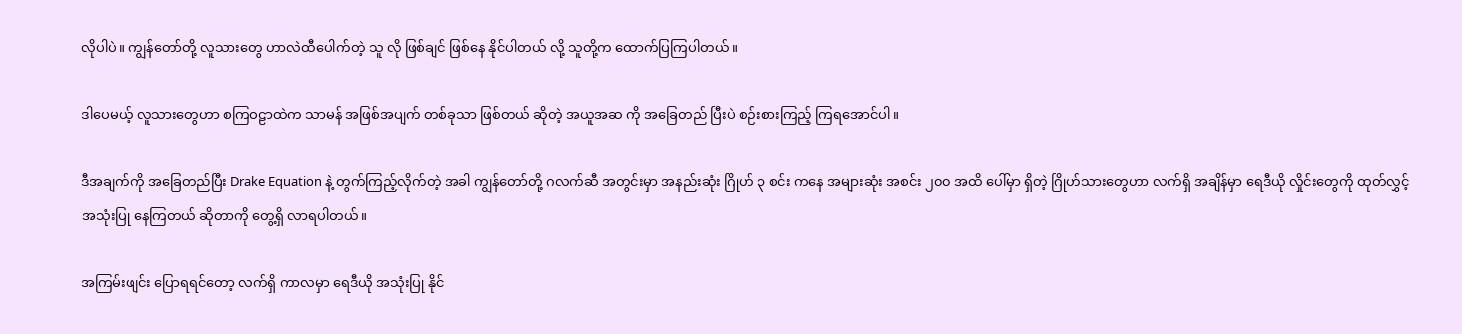လိုပါပဲ။ ကျွန်တော်တို့ လူသားတွေ ဟာလဲထီပေါက်တဲ့ သူ လို ဖြစ်ချင် ဖြစ်နေ နိုင်ပါတယ် လို့ သူတို့က ထောက်ပြကြပါတယ်။

ဒါပေမယ့် လူသားတွေဟာ စကြဝဠာထဲက သာမန် အဖြစ်အပျက် တစ်ခုသာ ဖြစ်တယ် ဆိုတဲ့ အယူအဆ ကို အခြေတည် ပြီးပဲ စဉ်းစားကြည့် ကြရအောင်ပါ။

ဒီအချက်ကို အခြေတည်ပြီး Drake Equation နဲ့ တွက်ကြည့်လိုက်တဲ့ အခါ ကျွန်တော်တို့ ဂလက်ဆီ အတွင်းမှာ အနည်းဆုံး ဂြိုဟ် ၃ စင်း ကနေ အများဆုံး အစင်း ၂၀၀ အထိ ပေါ်မှာ ရှိတဲ့ ဂြိုဟ်သားတွေဟာ လက်ရှိ အချိန်မှာ ရေဒီယို လှိုင်းတွေကို ထုတ်လွှင့် အသုံးပြု နေကြတယ် ဆိုတာကို တွေ့ရှိ လာရပါတယ်။

အကြမ်းဖျင်း ပြောရရင်တော့ လက်ရှိ ကာလမှာ ရေဒီယို အသုံးပြု နိုင်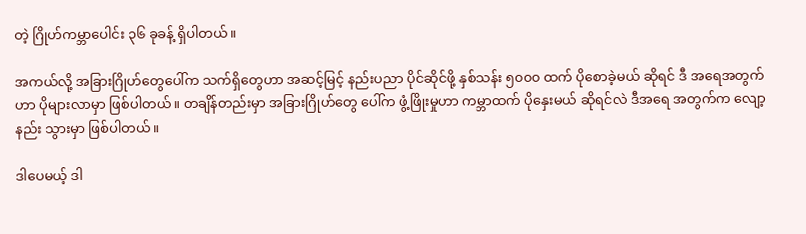တဲ့ ဂြိုဟ်ကမ္ဘာပေါင်း ၃၆ ခုခန့် ရှိပါတယ်။

အကယ်လို့ အခြားဂြိုဟ်တွေပေါ်က သက်ရှိတွေဟာ အဆင့်မြင့် နည်းပညာ ပိုင်ဆိုင်ဖို့ နှစ်သန်း ၅၀၀၀ ထက် ပိုစောခဲ့မယ် ဆိုရင် ဒီ အရေအတွက်ဟာ ပိုများလာမှာ ဖြစ်ပါတယ်။ တချိန်တည်းမှာ အခြားဂြိုဟ်တွေ ပေါ်က ဖွံ့ဖြိုးမှုဟာ ကမ္ဘာထက် ပိုနှေးမယ် ဆိုရင်လဲ ဒီအရေ အတွက်က လျော့နည်း သွားမှာ ဖြစ်ပါတယ်။

ဒါပေမယ့် ဒါ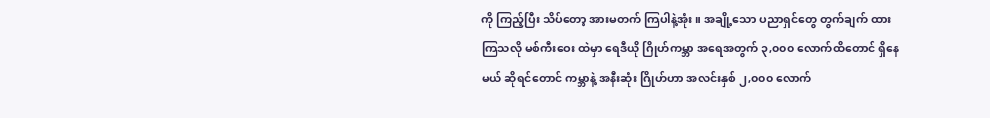ကို ကြည့်ပြီး သိပ်တော့ အားမတက် ကြပါနဲ့အုံး။ အချို့သော ပညာရှင်တွေ တွက်ချက် ထားကြသလို မစ်ကီးဝေး ထဲမှာ ရေဒီယို ဂြိုဟ်ကမ္ဘာ အရေအတွက် ၃,၀၀၀ လောက်ထိတောင် ရှိနေမယ် ဆိုရင်တောင် ကမ္ဘာနဲ့ အနီးဆုံး ဂြိုဟ်ဟာ အလင်းနှစ် ၂,၀၀၀ လောက်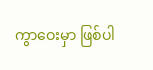ကွာဝေးမှာ ဖြစ်ပါ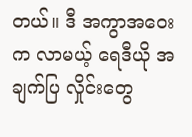တယ်။ ဒီ အကွာအဝေးက လာမယ့် ရေဒီယို အချက်ပြ လှိုင်းတွေ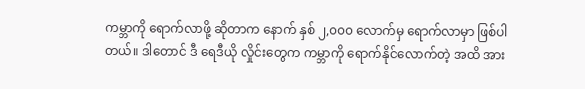ကမ္ဘာကို ရောက်လာဖို့ ဆိုတာက နောက် နှစ် ၂,၀၀၀ လောက်မှ ရောက်လာမှာ ဖြစ်ပါတယ်။ ဒါတောင် ဒီ ရေဒီယို လှိုင်းတွေက ကမ္ဘာကို ရောက်နိုင်လောက်တဲ့ အထိ အား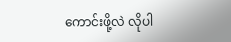ကောင်းဖို့လဲ လိုပါ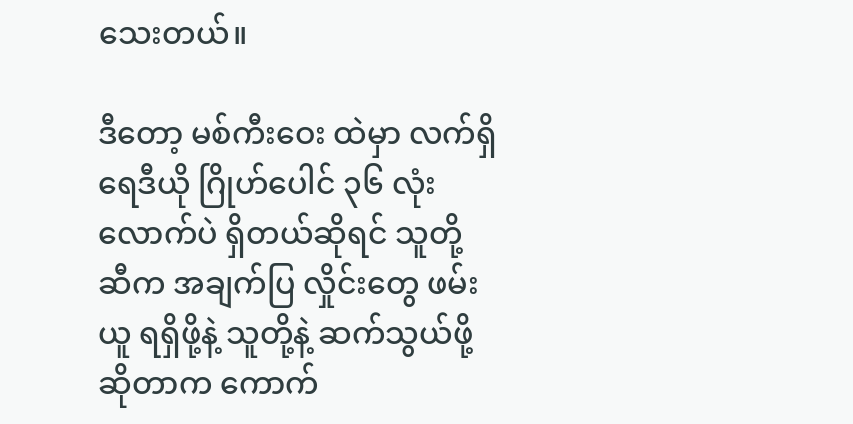သေးတယ်။

ဒီတော့ မစ်ကီးဝေး ထဲမှာ လက်ရှိ ရေဒီယို ဂြိုဟ်ပေါင် ၃၆ လုံးလောက်ပဲ ရှိတယ်ဆိုရင် သူတို့ ဆီက အချက်ပြ လှိုင်းတွေ ဖမ်းယူ ရရှိဖို့နဲ့ သူတို့နဲ့ ဆက်သွယ်ဖို့ ဆိုတာက ကောက်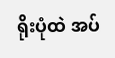ရိုးပုံထဲ အပ်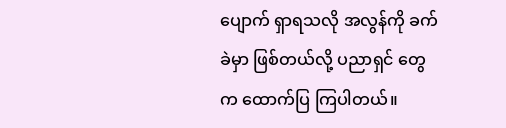ပျောက် ရှာရသလို အလွန်ကို ခက်ခဲမှာ ဖြစ်တယ်လို့ ပညာရှင် တွေက ထောက်ပြ ကြပါတယ်။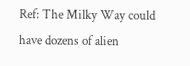Ref: The Milky Way could have dozens of alien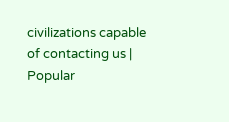civilizations capable of contacting us | Popular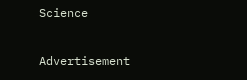Science

Advertisement